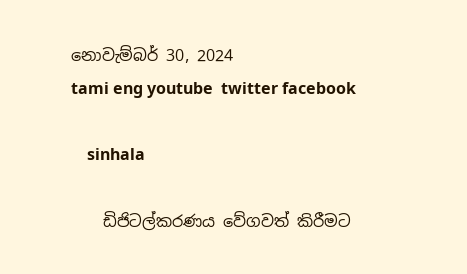නොවැම්බර් 30, 2024
tami eng youtube  twitter facebook

    sinhala

    ඩිජිටල්කරණය වේගවත් කිරීමට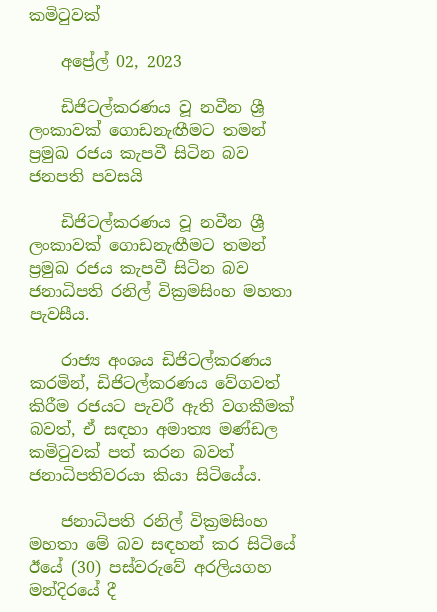කමිටුවක්

    අප්‍රේල් 02, 2023

    ඩිජිටල්කරණය වූ නවීන ශ්‍රී ලංකාවක් ගොඩනැඟීමට තමන් ප්‍රමුඛ රජය කැපවී සිටින බව ජනපති පවසයි

    ඩිජිටල්කරණය වූ නවීන ශ්‍රී ලංකාවක් ගොඩනැඟීමට තමන් ප්‍රමුඛ රජය කැපවී සිටින බව ජනාධිපති රනිල් වික්‍රමසිංහ මහතා පැවසීය.

    රාජ්‍ය අංශය ඩිජිටල්කරණය කරමින්, ඩිජිටල්කරණය වේගවත් කිරීම රජයට පැවරී ඇති වගකීමක් බවත්, ඒ සඳහා අමාත්‍ය මණ්ඩල කමිටුවක් පත් කරන බවත් ජනාධිපතිවරයා කියා සිටියේය.

    ජනාධිපති රනිල් වික්‍රමසිංහ මහතා මේ බව සඳහන් කර සිටියේ ඊයේ (30) පස්වරුවේ අරලියගහ මන්දිරයේ දී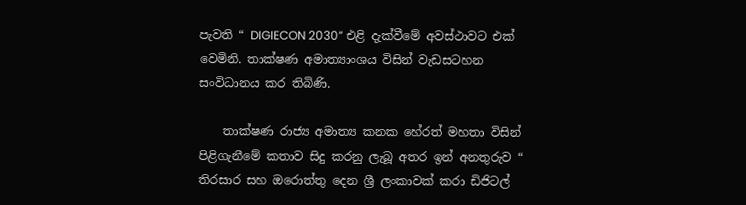පැවති “ DIGIECON 2030” එළි දැක්වීමේ අවස්ථාවට එක් වෙමිනි. තාක්ෂණ අමාත්‍යාංශය විසින් වැඩසටහන සංවිධානය කර තිබිණි.

    තාක්ෂණ රාජ්‍ය අමාත්‍ය කනක හේරත් මහතා විසින් පිළිගැනීමේ කතාව සිදු කරනු ලැබූ අතර ඉන් අනතුරුව “ තිරසාර සහ ඔරොත්තු දෙන ශ්‍රී ලංකාවක් කරා ඩිජිටල්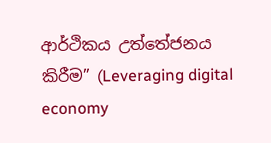ආර්ථිකය උත්තේජනය කිරීම” (Leveraging digital economy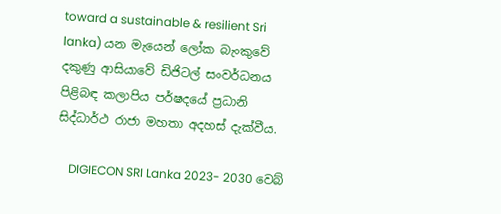toward a sustainable & resilient Sri lanka) යන මැයෙන් ලෝක බැංකුවේ දකුණු ආසියාවේ ඩිජිටල් සංවර්ධනය පිළිබඳ කලාපිය පර්ෂදයේ ප්‍රධානි සිද්ධාර්ථ රාජා මහතා අදහස් දැක්වීය.

    DIGIECON SRI Lanka 2023- 2030 වෙබ්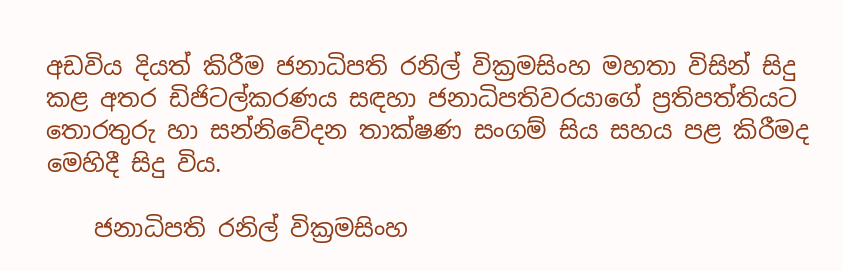අඩවිය දියත් කිරීම ජනාධිපති රනිල් වික්‍රමසිංහ මහතා විසින් සිදු කළ අතර ඩිජිටල්කරණය සඳහා ජනාධිපතිවරයාගේ ප්‍රතිපත්තියට තොරතුරු හා සන්නිවේදන තාක්ෂණ සංගම් සිය සහය පළ කිරීමද මෙහිදී සිදු විය.

    ජනාධිපති රනිල් වික්‍රමසිංහ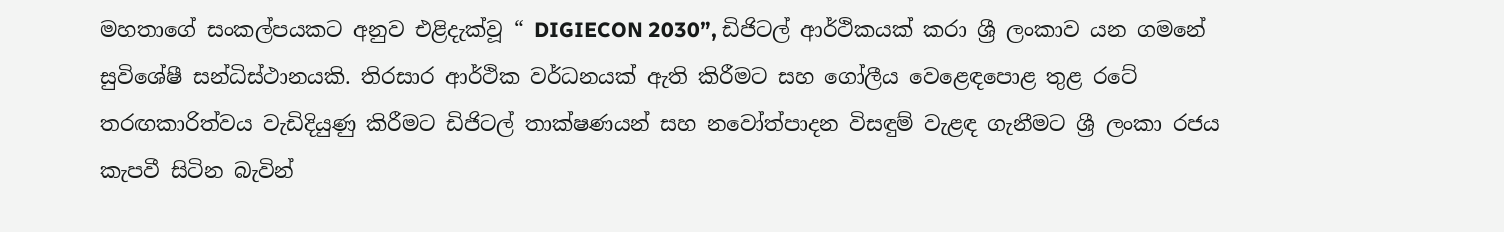මහතාගේ සංකල්පයකට අනුව එළිදැක්වූ “ DIGIECON 2030”, ඩිජිටල් ආර්ථිකයක් කරා ශ්‍රී ලංකාව යන ගමනේ සුවිශේෂී සන්ධිස්ථානයකි. තිරසාර ආර්ථික වර්ධනයක් ඇති කිරීමට සහ ගෝලීය වෙළෙඳපොළ තුළ රටේ තරඟකාරිත්වය වැඩිදියුණු කිරීමට ඩිජිටල් තාක්ෂණයන් සහ නවෝත්පාදන විසඳුම් වැළඳ ගැනීමට ශ්‍රී ලංකා රජය කැපවී සිටින බැවින්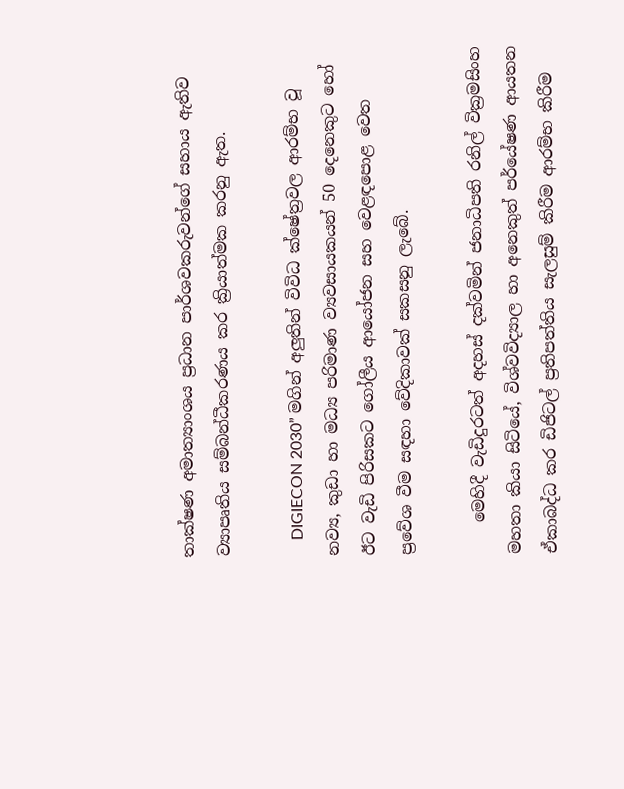තාක්ෂණ අමාත්‍යාංශය ප්‍රධාන පාර්ශවකරුවන්ගේ සහාය ඇතිව ව්‍යාපෘතිය සම්බන්ධීකරණය කර ක්‍රියාත්මක කරනු ඇත.

    DIGIECON 2030” මගින් අලුතින් විවිධ ක්ෂේත්‍රවල ආරම්භ වූ නව්‍ය, කුඩා හා මධ්‍ය පරිමාණ ව්‍යවසායකයන් 50 දෙනෙකුට හෝ ඊට වැඩි පිරිසකට ගෝලීය ආයෝජන සහ වෙළඳපොළ වෙත ප්‍රවේශ වීම සඳහා වේදිකාවක් සකසනු ලැබේ.

    මෙහිදී වැඩිදුරටත් අදහස් දක්වමින් ජනාධිපති රනිල් වික්‍රමසිංහ මහතා කියා සිටියේ, විශ්වවිද්‍යාල හා අනෙකුත් පර්යේෂණ ආයතන ඒකාබද්ධ කර ඩිජිටල් ප්‍රතිපත්තිය සැලසුම් කිරීම ආරම්භ කිරීම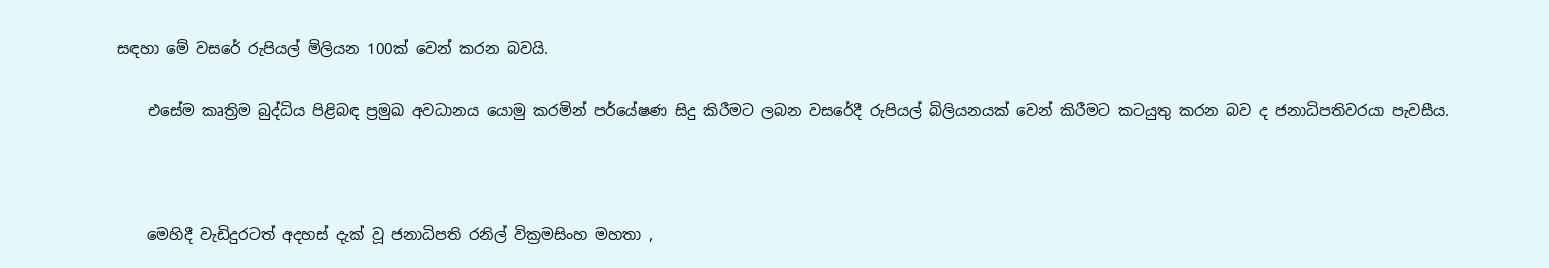සඳහා මේ වසරේ රුපියල් මිලියන 100ක් වෙන් කරන බවයි.

    එසේම කෘත්‍රිම බුද්ධිය පිළිබඳ ප්‍රමුඛ අවධානය යොමු කරමින් පර්යේෂණ සිදු කිරීමට ලබන වසරේදී රුපියල් බිලියනයක් වෙන් කිරීමට කටයුතු කරන බව ද ජනාධිපතිවරයා පැවසීය.



    මෙහිදී වැඩිදුරටත් අදහස් දැක් වූ ජනාධිපති රනිල් වික්‍රමසිංහ මහතා ,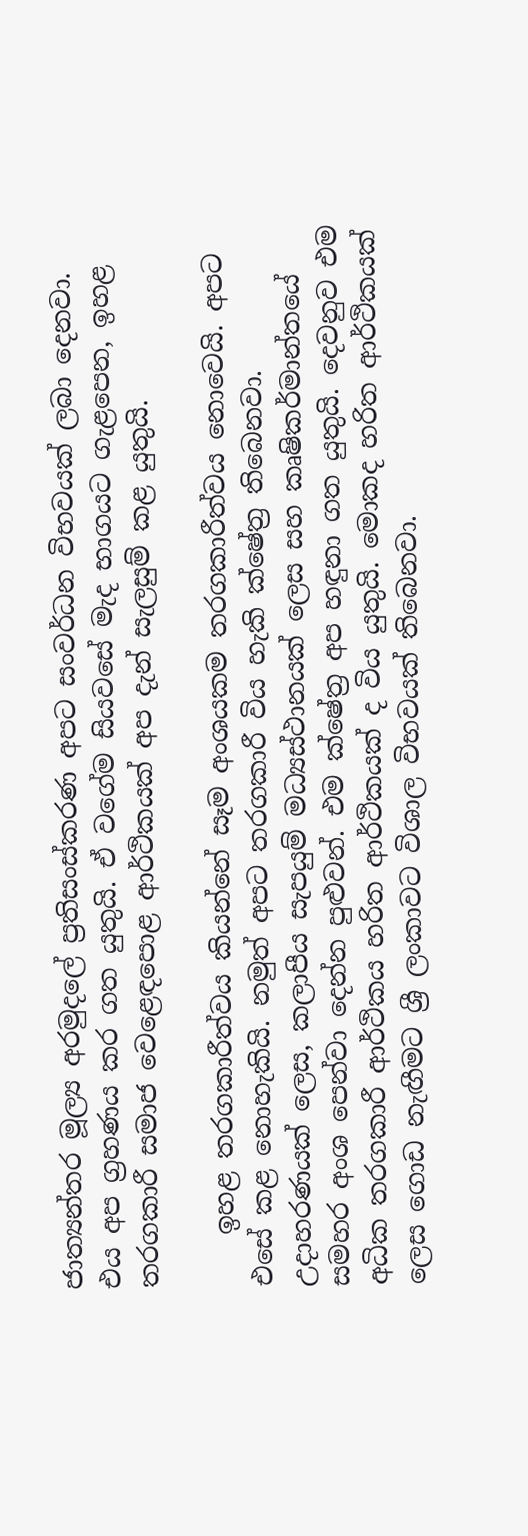ජාත්‍යන්තර මූල්‍ය අරමුදලේ ප්‍රතිසංස්කරණ අපට සංවර්ධන විභවයක් ලබා දෙනවා. එය අප ග්‍රහණය කර ගත යුතුයි. ඒ වගේම සියවසේ මැද භාගයට ගැළපෙන, ඉහළ තරගකාරී සමාජ වෙළෙඳපොළ ආර්ථිකයක් අප දැන් සැලසුම් කළ යුතුයි.

    ඉහළ තරගකාරීත්වය කියන්නේ සෑම අංශයකම තරගකාරීත්වය නොවෙයි. අපට එසේ කළ නොහැකියි. නමුත් අපට තරගකාරී විය හැකි ක්ෂේත්‍ර තිබෙනවා. උදාහරණයක් ලෙස, කලාපීය සැපයුම් මධ්‍යස්ථානයක් ලෙස සහ කෘෂිකර්මාන්තයේ සමහර අංශ පෙන්වා දෙන්න පුළුවන්. එම ක්ෂේත්‍ර අප හඳුනා ගත යුතුයි. දෙවනුව එම අධික තරගකාරී ආර්ථිකය හරිත ආර්ථිකයක් ද විය යුතුයි. මොකද හරිත ආර්ථිකයක් ලෙස ගොඩ නැඟීමට ශ්‍රී ලංකාවට විශාල විභවයක් තිබෙනවා.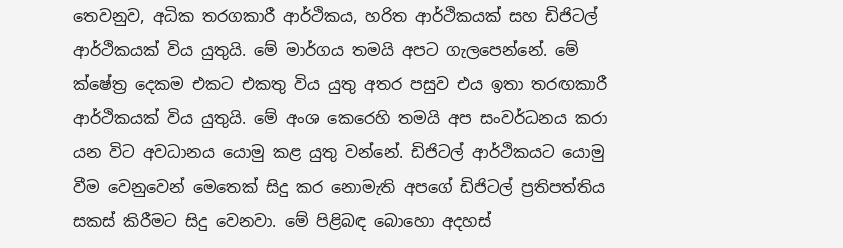තෙවනුව, අධික තරගකාරී ආර්ථිකය, හරිත ආර්ථිකයක් සහ ඩිජිටල් ආර්ථිකයක් විය යුතුයි. මේ මාර්ගය තමයි අපට ගැලපෙන්නේ. මේ ක්ෂේත්‍ර දෙකම එකට එකතු විය යුතු අතර පසුව එය ඉතා තරඟකාරී ආර්ථිකයක් විය යුතුයි. මේ අංශ කෙරෙහි තමයි අප සංවර්ධනය කරා යන විට අවධානය යොමු කළ යුතු වන්නේ. ඩිජිටල් ආර්ථිකයට යොමු වීම වෙනුවෙන් මෙතෙක් සිදු කර නොමැති අපගේ ඩිජිටල් ප්‍රතිපත්තිය සකස් කිරීමට සිදු වෙනවා. මේ පිළිබඳ බොහො අදහස්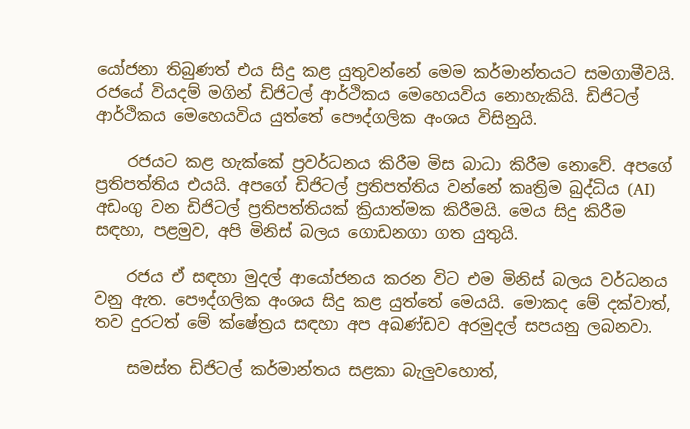යෝජනා තිබුණත් එය සිදු කළ යුතුවන්නේ මෙම කර්මාන්තයට සමගාමීවයි. රජයේ වියදම් මගින් ඩිජිටල් ආර්ථිකය මෙහෙයවිය නොහැකියි. ඩිජිටල් ආර්ථිකය මෙහෙයවිය යුත්තේ පෞද්ගලික අංශය විසිනුයි.

    රජයට කළ හැක්කේ ප්‍රවර්ධනය කිරීම මිස බාධා කිරීම නොවේ. අපගේ ප්‍රතිපත්තිය එයයි. අපගේ ඩිජිටල් ප්‍රතිපත්තිය වන්නේ කෘත්‍රිම බුද්ධිය (AI) අඩංගු වන ඩිජිටල් ප්‍රතිපත්තියක් ක්‍රියාත්මක කිරීමයි. මෙය සිදු කිරීම සඳහා, පළමුව, අපි මිනිස් බලය ගොඩනගා ගත යුතුයි.

    රජය ඒ සඳහා මුදල් ආයෝජනය කරන විට එම මිනිස් බලය වර්ධනය වනු ඇත. පෞද්ගලික අංශය සිදු කළ යුත්තේ මෙයයි. මොකද මේ දක්වාත්, තව දුරටත් මේ ක්ෂේත්‍රය සඳහා අප අඛණ්ඩව අරමුදල් සපයනු ලබනවා.

    සමස්ත ඩිජිටල් කර්මාන්තය සළකා බැලුවහොත්,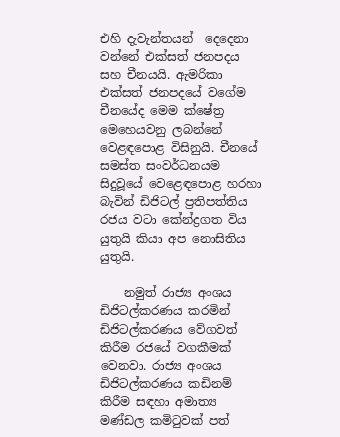එහි දැවැන්තයන් ‍ දෙදෙනා වන්නේ එක්සත් ජනපදය සහ චීනයයි. ඇමරිකා එක්සත් ජනපදයේ වගේම චීනයේද මෙම ක්ෂේත්‍ර මෙහෙයවනු ලබන්නේ වෙළඳපොළ විසිනුයි. චීනයේ සමස්ත සංවර්ධනයම සිදුවූයේ වෙළෙඳපොළ හරහා බැවින් ඩිජිටල් ප්‍රතිපත්තිය රජය වටා කේන්ද්‍රගත විය යුතුයි කියා අප නොසිතිය යුතුයි.

    නමුත් රාජ්‍ය අංශය ඩිජිටල්කරණය කරමින් ඩිජිටල්කරණය වේගවත් කිරීම රජයේ වගකීමක් වෙනවා. රාජ්‍ය අංශය ඩිජිටල්කරණය කඩිනම් කිරීම සඳහා අමාත්‍ය මණ්ඩල කමිටුවක් පත්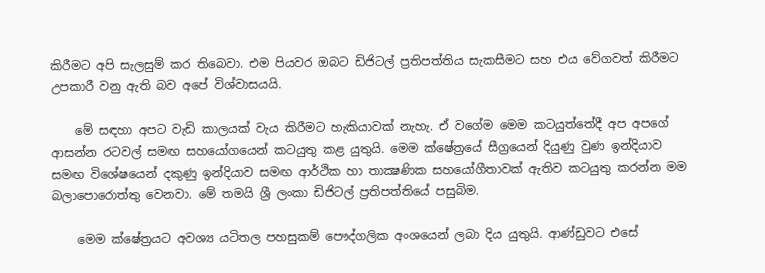කිරීමට අපි සැලසුම් කර තිබෙවා. එම පියවර ඔබට ඩිජිටල් ප්‍රතිපත්තිය සැකසීමට සහ එය වේගවත් කිරීමට උපකාරී වනු ඇති බව අපේ විශ්වාසයයි.

    මේ සඳහා අපට වැඩි කාලයක් වැය කිරීමට හැකියාවක් නැහැ. ඒ වගේම මෙම කටයුත්තේදී අප අපගේ ආසන්න රටවල් සමඟ සහයෝගයෙන් කටයුතු කළ යුතුයි. මෙම ක්ෂේත්‍රයේ සීග්‍රයෙන් දියුණු වුණ ඉන්දියාව සමඟ විශේෂයෙන් දකුණු ඉන්දියාව සමඟ ආර්ථික හා තාක්‍ෂණික සහයෝගීතාවක් ඇතිව කටයුතු කරන්න මම බලාපොරොත්තු වෙනවා. මේ තමයි ශ්‍රී ලංකා ඩිජිටල් ප්‍රතිපත්තියේ පසුබිම.

    මෙම ක්ෂේත්‍රයට අවශ්‍ය යටිතල පහසුකම් පෞද්ගලික අංශයෙන් ලබා දිය යුතුයි. ආණ්ඩුවට එසේ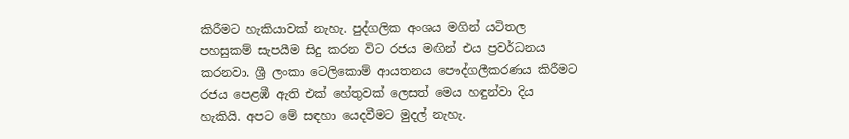කිරීමට හැකියාවක් නැහැ. පුද්ගලික අංශය මගින් යටිතල පහසුකම් සැපයීම සිදු කරන විට රජය මඟින් එය ප්‍රවර්ධනය කරනවා. ශ්‍රී ලංකා ටෙලිකොම් ආයතනය පෞද්ගලීකරණය කිරීමට රජය පෙළඹී ඇති එක් හේතුවක් ලෙසත් මෙය හඳුන්වා දිය හැකියි. අපට මේ සඳහා යෙදවීමට මුදල් නැහැ.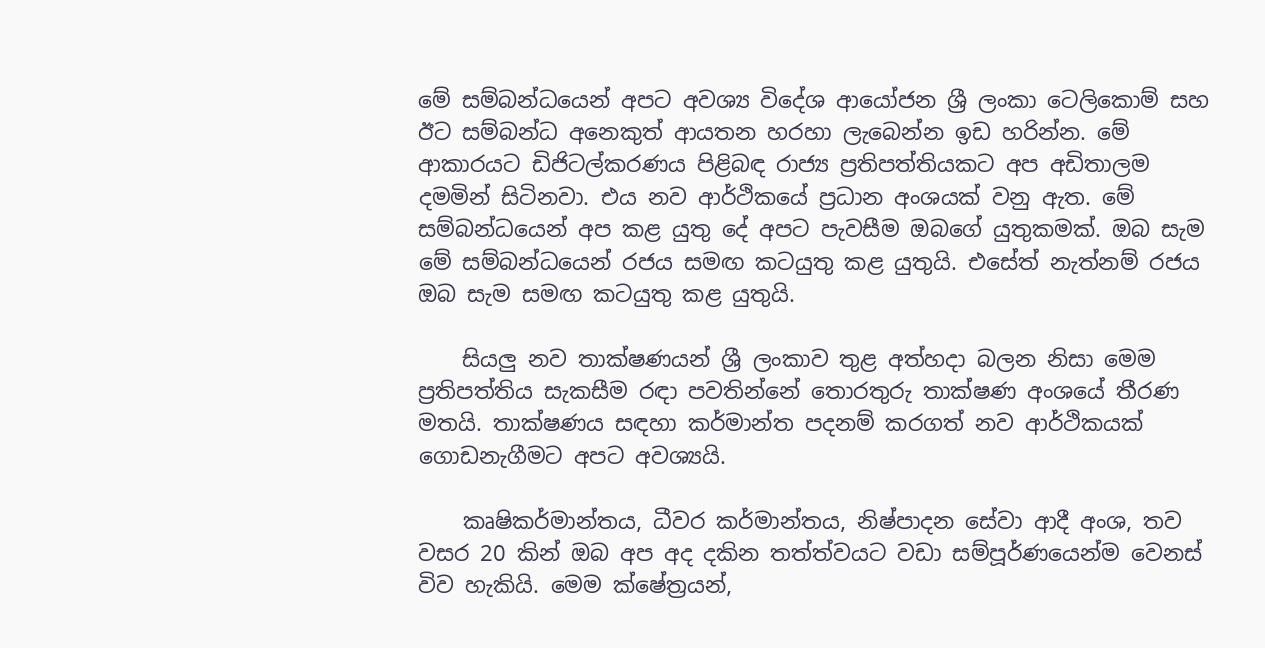මේ සම්බන්ධයෙන් අපට අවශ්‍ය විදේශ ආයෝජන ශ්‍රී ලංකා ටෙලිකොම් සහ ඊට සම්බන්ධ අනෙකුත් ආයතන හරහා ලැබෙන්න ඉඩ හරින්න. මේ ආකාරයට ඩිජිටල්කරණය පිළිබඳ රාජ්‍ය ප්‍රතිපත්තියකට අප අඩිතාලම දමමින් සිටිනවා. එය නව ආර්ථිකයේ ප්‍රධාන අංශයක් වනු ඇත. මේ සම්බන්ධයෙන් අප කළ යුතු දේ අපට පැවසීම ඔබගේ යුතුකමක්. ඔබ සැම මේ සම්බන්ධයෙන් රජය සමඟ කටයුතු කළ යුතුයි. එසේත් නැත්නම් රජය ඔබ සැම සමඟ කටයුතු කළ යුතුයි.

    සියලු නව තාක්ෂණයන් ශ්‍රී ලංකාව තුළ අත්හදා බලන නිසා මෙම ප්‍රතිපත්තිය සැකසීම රඳා පවතින්නේ තොරතුරු තාක්ෂණ අංශයේ තීරණ මතයි. තාක්ෂණය සඳහා කර්මාන්ත පදනම් කරගත් නව ආර්ථිකයක් ගොඩනැගීමට අපට අවශ්‍යයි.

    කෘෂිකර්මාන්තය, ධීවර කර්මාන්තය, නිෂ්පාදන සේවා ආදී අංශ, තව වසර 20 කින් ඔබ අප අද දකින තත්ත්වයට වඩා සම්පූර්ණයෙන්ම වෙනස් විව හැකියි. මෙම ක්ෂේත්‍රයන්,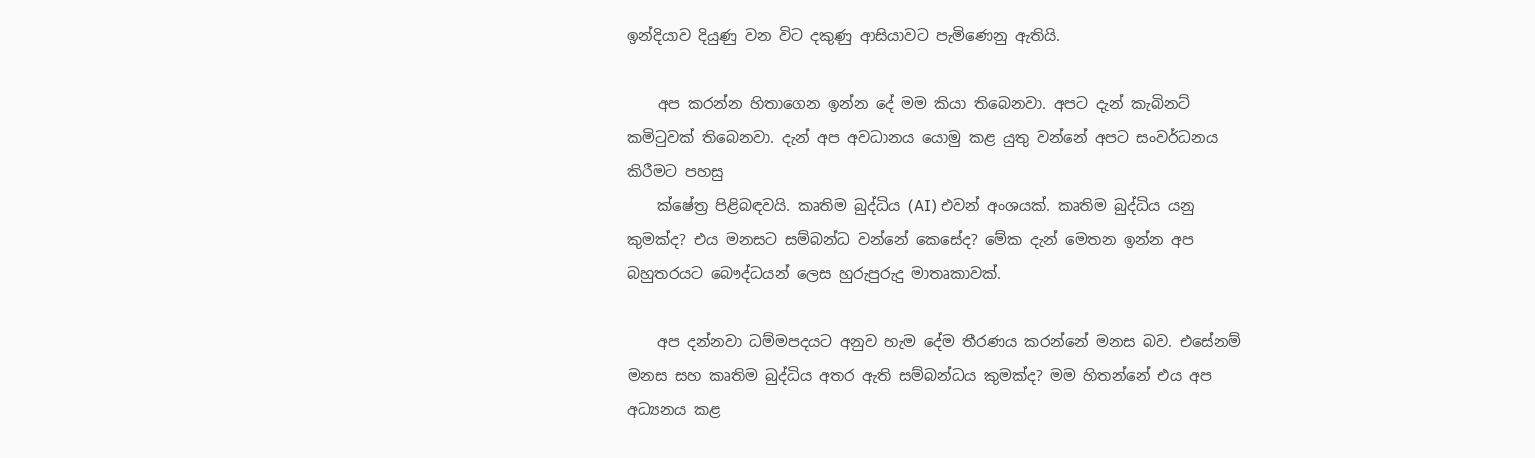ඉන්දියාව දියුණු වන විට දකුණු ආසියාවට පැමිණෙනු ඇතියි.

    අප කරන්න හිතාගෙන ඉන්න දේ මම කියා තිබෙනවා. අපට දැන් කැබිනට් කමිටුවක් තිබෙනවා. දැන් අප අවධානය යොමු කළ යුතු වන්නේ අපට සංවර්ධනය කිරීමට පහසු
    ක්ෂේත්‍ර පිළිබඳවයි. කෘතිම බුද්ධිය (AI) එවන් අංශයක්. කෘතිම බුද්ධිය යනු කුමක්ද? එය මනසට සම්බන්ධ වන්නේ කෙසේද? මේක දැන් මෙතන ඉන්න අප බහුතරයට බෞද්ධයන් ලෙස හුරුපුරුදු මාතෘකාවක්.

    අප දන්නවා ධම්මපදයට අනුව හැම දේම තීරණය කරන්නේ මනස බව. එසේනම් මනස සහ කෘතිම බුද්ධිය අතර ඇති සම්බන්ධය කුමක්ද? මම හිතන්නේ එය අප අධ්‍යනය කළ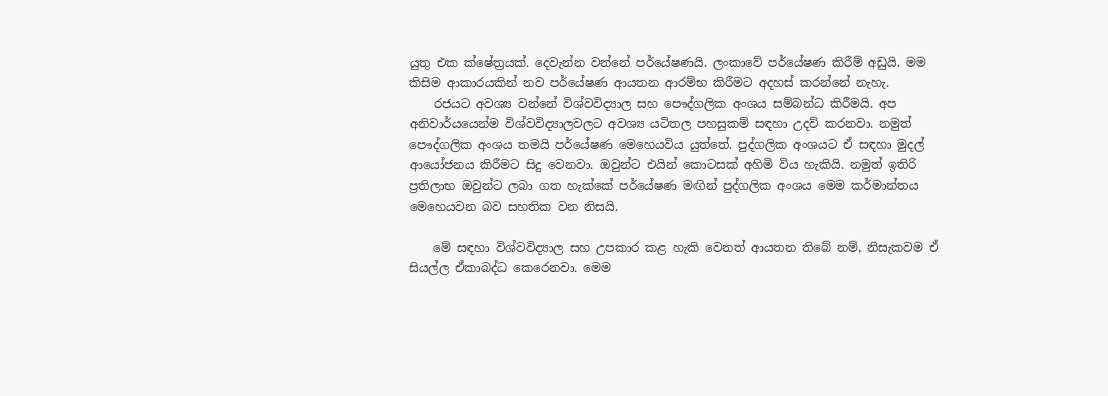යුතු එක ක්ෂේත්‍රයක්. දෙවැන්න වන්නේ පර්යේෂණයි. ලංකාවේ පර්යේෂණ කිරීම් අඩුයි. මම කිසිම ආකාරයකින් නව පර්යේෂණ ආයතන ආරම්භ කිරීමට අදහස් කරන්නේ නැහැ.
    රජයට අවශ්‍ය වන්නේ විශ්වවිද්‍යාල සහ පෞද්ගලික අංශය සම්බන්ධ කිරීමයි. අප අනිවාර්යයෙන්ම විශ්වවිද්‍යාලවලට අවශ්‍ය යටිතල පහසුකම් සඳහා උදව් කරනවා. නමුත් පෞද්ගලික අංශය තමයි පර්යේෂණ මෙහෙයවිය යුත්තේ. පුද්ගලික අංශයට ඒ සඳහා මුදල් ආයෝජනය කිරීමට සිදු වෙනවා. ඔවුන්ට එයින් කොටසක් අහිමි විය හැකියි. නමුත් ඉතිරි ප්‍රතිලාභ ඔවුන්ට ලබා ගත හැක්කේ පර්යේෂණ මඟින් පුද්ගලික අංශය මෙම කර්මාන්තය මෙහෙයවන බව සහතික වන නිසයි.

    මේ සඳහා විශ්වවිද්‍යාල සහ උපකාර කළ හැකි වෙනත් ආයතන තිබේ නම්, නිසැකවම ඒ සියල්ල ඒකාබද්ධ කෙරෙනවා. මෙම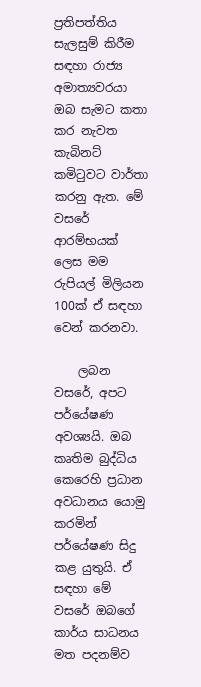ප්‍රතිපත්තිය සැලසුම් කිරීම සඳහා රාජ්‍ය අමාත්‍යවරයා ඔබ සැමට කතා කර නැවත කැබිනට් කමිටුවට වාර්තා කරනු ඇත. මේ වසරේ ආරම්භයක් ලෙස මම රුපියල් මිලියන 100ක් ඒ සඳහා වෙන් කරනවා.

    ලබන වසරේ, අපට පර්යේෂණ අවශ්‍යයි. ඔබ කෘතිම බුද්ධිය කෙරෙහි ප්‍රධාන අවධානය යොමු කරමින් පර්යේෂණ සිදු කළ යුතුයි. ඒ සඳහා මේ වසරේ ඔබගේ කාර්ය සාධනය මත පදනම්ව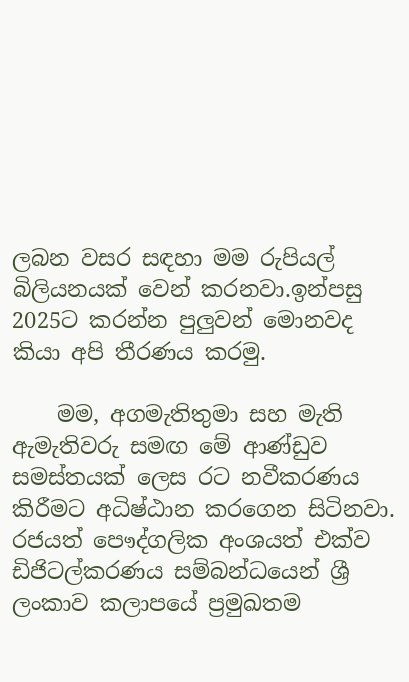ලබන වසර සඳහා මම රුපියල් බිලියනයක් වෙන් කරනවා.ඉන්පසු 2025ට කරන්න පුලුවන් මොනවද කියා අපි තීරණය කරමු.

    මම, අගමැතිතුමා සහ මැති ඇමැතිවරු සමඟ මේ ආණ්ඩුව සමස්තයක් ලෙස රට නවීකරණය කිරීමට අධිෂ්ඨාන කරගෙන සිටිනවා. රජයත් පෞද්ගලික අංශයත් එක්ව ඩිජිටල්කරණය සම්බන්ධයෙන් ශ්‍රී ලංකාව කලාපයේ ප්‍රමුඛතම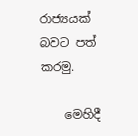රාජ්‍යයක් බවට පත් කරමු.

    මෙහිදී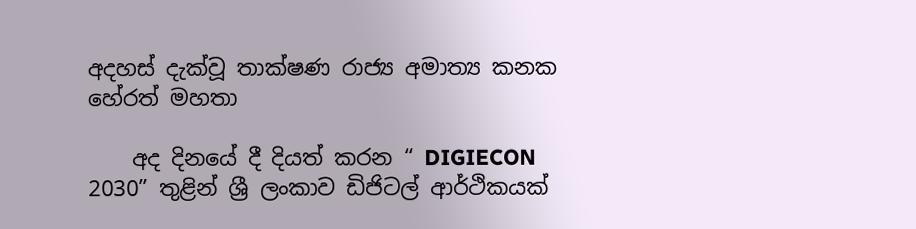අදහස් දැක්වූ තාක්ෂණ රාජ්‍ය අමාත්‍ය කනක හේරත් මහතා

    අද දිනයේ දී දියත් කරන “ DIGIECON 2030” තුළින් ශ්‍රී ලංකාව ඩිජිටල් ආර්ථිකයක්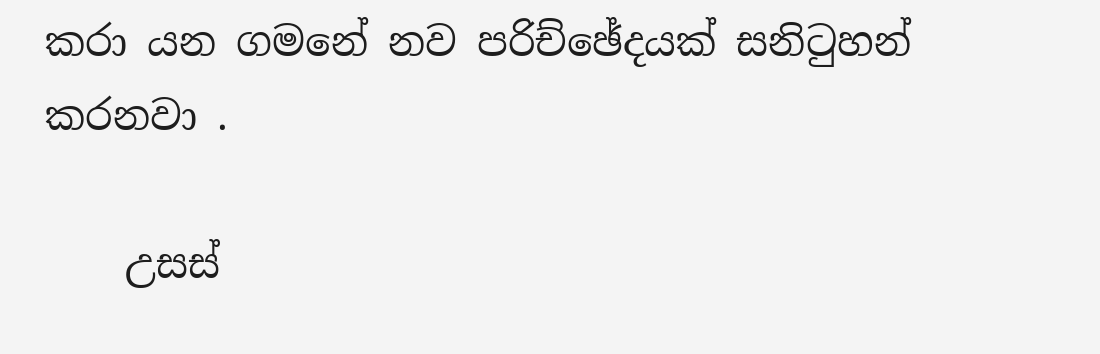කරා යන ගමනේ නව පරිච්ඡේදයක් සනිටුහන් කරනවා .

    උසස්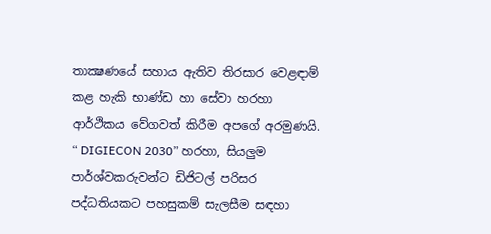තාක්‍ෂණයේ සහාය ඇතිව තිරසාර වෙළඳාම් කළ හැකි භාණ්ඩ හා සේවා හරහා ආර්ථිකය වේගවත් කිරීම අපගේ අරමුණයි. “ DIGIECON 2030” හරහා, සියලුම පාර්ශ්වකරුවන්ට ඩිජිටල් පරිසර පද්ධතියකට පහසුකම් සැලසීම සඳහා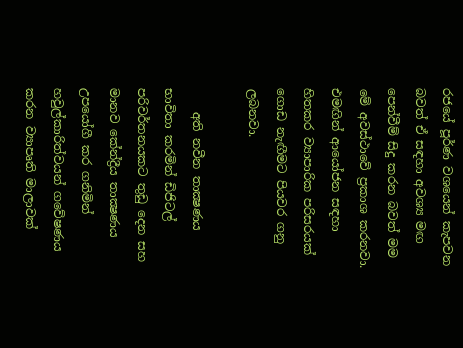රජයේ පූර්ණ වශයෙන් කැපවන බවත් ඒ සඳහා අවශ්‍ය මඟ පෙන්වීම් සිදු කරන බවත් මම මේ අවස්ථාවේ ප්‍රකාශ කරනවා. එමඟින් ආයෝජන සඳහා හිතකර ව්‍යාපාරික පරිසරයක් ගොඩ නැඟීමට පියවර ගනු ලබනවා.

    අති නවීන තාක්‍ෂණය භාවිතා කරමින් ඩිජිටල් පරිවර්තනයකට තුඩු දෙන සහ මානව කේන්ද්‍රීය තාක්‍ෂණය උපයෝගී කර ගනිමින් හවුල්කාරිත්වයන් ගවේෂණය කරන ව්‍යාපෘති මාලාවක්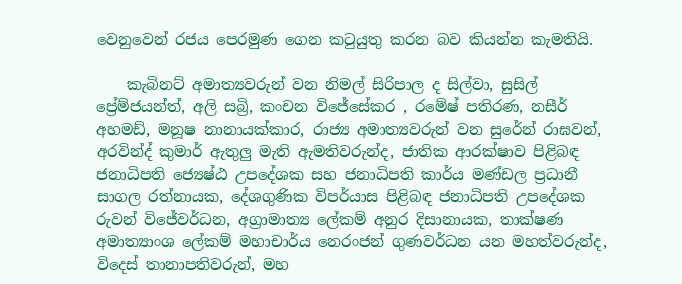වෙනුවෙන් රජය පෙරමුණ ගෙන කටුයුතු කරන බව කියන්න කැමතියි.

    කැබිනට් අමාත්‍යවරුන් වන නිමල් සිරිපාල ද සිල්වා, සුසිල් ප්‍රේම්ජයන්ත්, අලි සබ්‍රි, කංචන විජේසේකර , රමේෂ් පතිරණ, නසීර් අහමඩ්, මනූෂ නානායක්කාර, රාජ්‍ය අමාත්‍යවරුන් වන සුරේන් රාඝවන්, අරවින්ද් කුමාර් ඇතුලු මැති ඇමතිවරුන්ද, ජාතික ආරක්ෂාව පිළිබඳ ජනාධිපති ජ්‍යෙෂ්ඨ උපදේශක සහ ජනාධිපති කාර්ය මණ්ඩල ප්‍රධානී සාගල රත්නායක, දේශගුණික විපර්යාස පිළිබඳ ජනාධිපති උපදේශක රුවන් විජේවර්ධන, අග්‍රාමාත්‍ය ලේකම් අනුර දිසානායක, තාක්ෂණ අමාත්‍යාංශ ලේකම් මහාචාර්ය නෙරංජන් ගුණවර්ධන යන මහත්වරුන්ද, විදෙස් තානාපතිවරුන්, මහ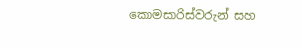කොමසාරිස්වරුන් සහ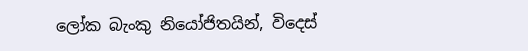ලෝක බැංකු නියෝජිතයින්, විදෙස්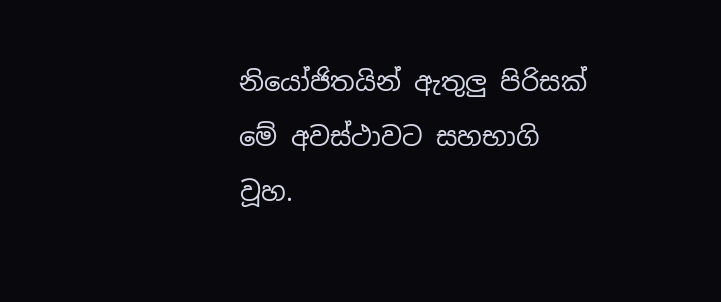නියෝජිතයින් ඇතුලු පිරිසක් මේ අවස්ථාවට සහභාගි වූහ.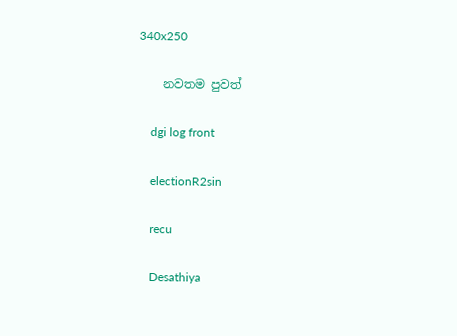340x250

    නවතම පුවත්

    dgi log front

    electionR2sin

    recu

    Desathiya